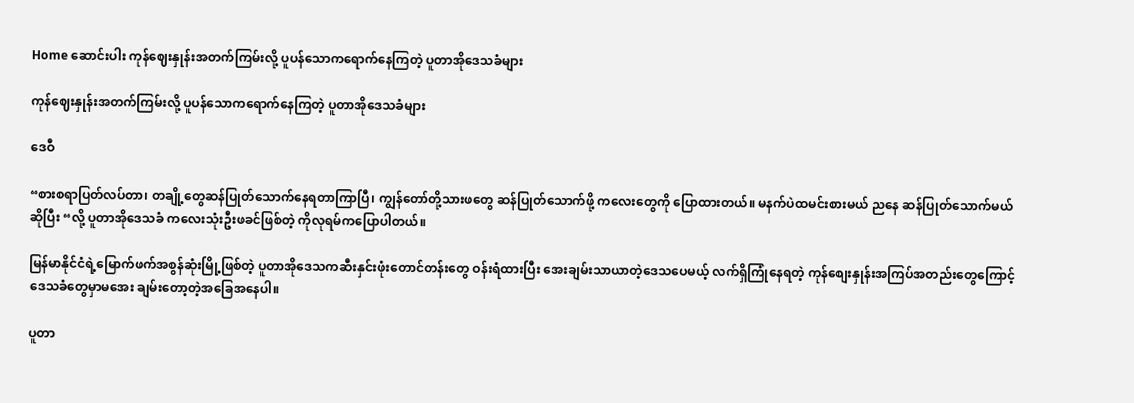Home ဆောင်းပါး ကုန်ဈေးနှုန်းအတက်ကြမ်းလို့ ပူပန်သောကရောက်နေကြတဲ့ ပူတာအိုဒေသခံများ

ကုန်ဈေးနှုန်းအတက်ကြမ်းလို့ ပူပန်သောကရောက်နေကြတဲ့ ပူတာအိုဒေသခံများ

ဒေဝီ

“စားစရာပြတ်လပ်တာ၊ တချို့တွေဆန်ပြုတ်သောက်နေရတာကြာပြီ၊ ကျွန်တော်တို့သားဖတွေ ဆန်ပြုတ်သောက်ဖို့ ကလေးတွေကို ပြောထားတယ်။ မနက်ပဲထမင်းစားမယ် ညနေ ဆန်ပြုတ်သောက်မယ်ဆိုပြီး “လို့ ပူတာအိုဒေသခံ ကလေးသုံးဦးဖခင်ဖြစ်တဲ့ ကိုလုရမ်ကပြောပါတယ်။

မြန်မာနိုင်ငံရဲ့မြောက်ဖက်အစွန်ဆုံးမြို့ဖြစ်တဲ့ ပူတာအိုဒေသကဆီးနှင်းဖုံးတောင်တန်းတွေ ဝန်းရံထားပြီး အေးချမ်းသာယာတဲ့ဒေသပေမယ့် ‌လက်ရှိကြုံနေရတဲ့ ကုန်စျေးနှုန်းအကြပ်အတည်းတွေကြောင့် ဒေသခံတွေမှာမအေး ချမ်းတော့တဲ့အခြေအနေပါ။

ပူတာ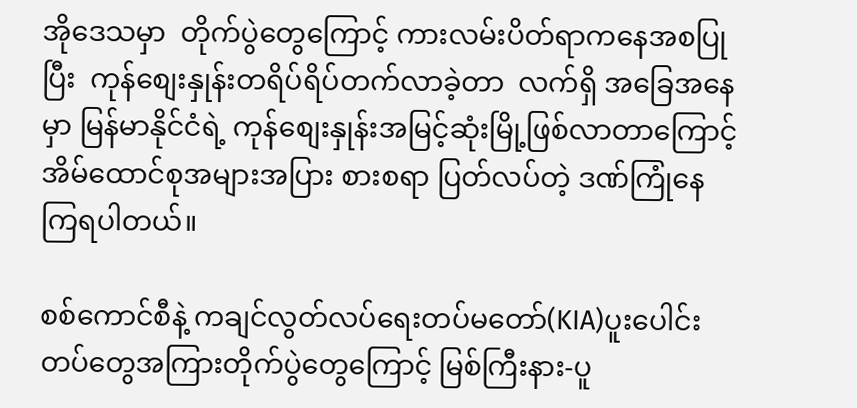အိုဒေသမှာ  တိုက်ပွဲတွေကြောင့် ကားလမ်းပိတ်ရာကနေအစပြုပြီး  ကုန်စျေးနှုန်းတရိပ်ရိပ်တက်လာခဲ့တာ  လက်ရှိ အခြေအနေမှာ မြန်မာနိုင်ငံရဲ့ ကုန်စျေးနှုန်းအမြင့်ဆုံးမြို့ဖြစ်လာတာကြောင့် အိမ်ထောင်စုအများအပြား စားစရာ ပြတ်လပ်တဲ့ ဒဏ်ကြုံနေကြရပါတယ်။

စစ်ကောင်စီနဲ့ ကချင်လွတ်လပ်ရေးတပ်မတော်(KIA)ပူးပေါင်းတပ်တွေအကြားတိုက်ပွဲတွေကြောင့် မြစ်ကြီးနား-ပူ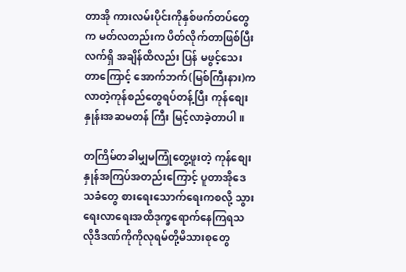တာအို ကားလမ်းပိုင်းကိုနှစ်ဖက်တပ်တွေက မတ်လတည်းက ပိတ်လိုက်တာဖြစ်ပြီး လက်ရှိ အချိန်ထိလည်း ပြန် မဖွင့်သေးတာကြောင့် အောက်ဘက်(မြစ်ကြီးနား)ကလာတဲ့ကုန်စည်တွေရပ်တန့်ပြီး ကုန်စျေးနှုန်းအဆမတန် ကြီး မြင့်လာခဲ့တာပါ။

တကြိမ်တခါမျှမကြုံတွေ့ဖူးတဲ့ ကုန်စျေးနှုန်အကြပ်အတည်းကြောင့် ပူတာအိုဒေသခံတွေ စားရေးသောက်ရေးကစလို့ သွားရေးလာရေးအထိဒုက္ခရောက်နေကြရသလိုဒီဒဏ်ကိုကိုလုရမ်တို့မိသားစုတွေ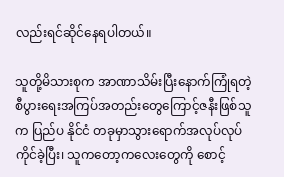လည်းရင်ဆိုင်နေရပါတယ်။

သူတို့မိသားစုက အာဏာသိမ်းပြီးနောက်ကြုံရတဲ့ စီပွားရေးအကြပ်အတည်းတွေကြောင့်ဇနီးဖြစ်သူက ပြည်ပ နိုင်ငံ တခုမှာသွားရောက်အလုပ်လုပ်ကိုင်ခဲ့ပြီး၊ သူကတော့ကလေးတွေကို စောင့်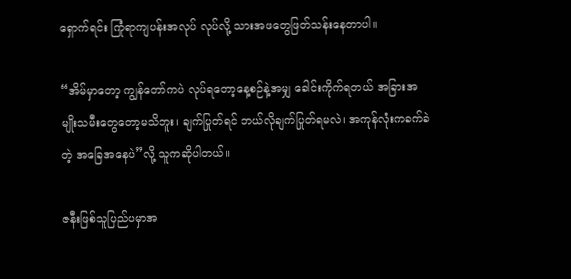ရှောက်ရင်း ကြုံရာကျပန်းအလုပ် လုပ်လို့ သားအဖတွေဖြတ်သန်းနေတာပါ။

“အိမ်မှာတော့ ကျွန်တော်ကပဲ လုပ်ရတော့နေ့စဉ်နဲ့အမျှ ခေါင်းကိုက်ရတယ် အခြားအမျိုးသမီးတွေတော့မသိဘူး၊ ချက်ပြုတ်ရင် ဘယ်လိုချက်ပြုတ်ရမလဲ၊ အကုန်လုံးကခက်ခဲတဲ့ အခြေအနေပဲ”လို့ သူကဆိုပါတယ်။

ဇနီးဖြစ်သူပြည်ပမှာအ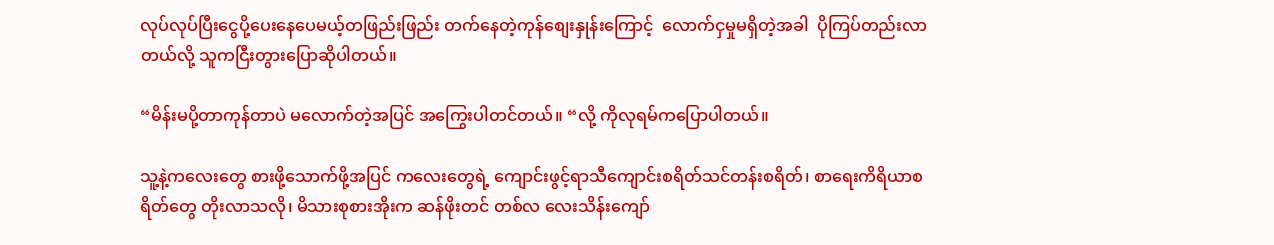လုပ်လုပ်ပြီးငွေပို့ပေးနေပေမယ့်တဖြည်းဖြည်း တက်နေတဲ့ကုန်စျေးနှုန်းကြောင့်  လောက်ငှမှုမရှိတဲ့အခါ  ပိုကြပ်တည်းလာတယ်လို့ သူကငြီးတွားပြောဆိုပါတယ်။

“မိန်းမပို့တာကုန်တာပဲ မလောက်တဲ့အပြင် အကြွေးပါတင်တယ်။ “လို့ ကိုလုရမ်ကပြောပါတယ်။

သူ့နဲ့ကလေးတွေ စားဖို့သောက်ဖို့အပြင် ကလေးတွေရဲ့ ကျောင်းဖွင့်ရာသီကျောင်းစရိတ်သင်တန်းစရိတ်၊ စာရေးကိရိယာစရိတ်တွေ တိုးလာ‌သလို၊ မိသားစုစားအိုးက ဆန်ဖိုးတင် တစ်လ လေးသိန်းကျော်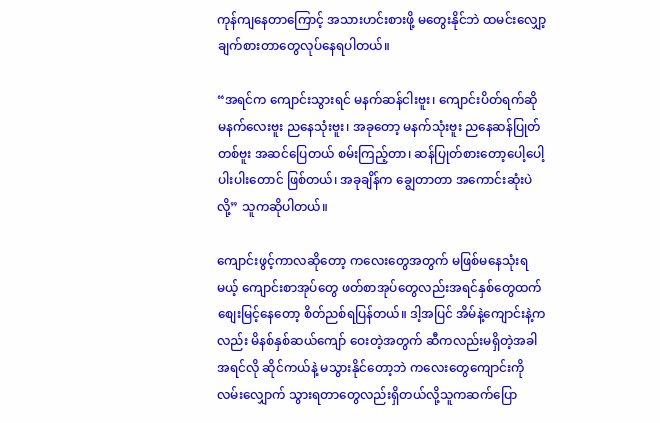ကုန်ကျနေတာကြောင့် အသားဟင်းစားဖို့ မတွေးနိုင်ဘဲ ထမင်းလျှော့ချက်စားတာတွေလုပ်နေရပါတယ်။

“အရင်က ကျောင်းသွားရင် မနက်ဆန်ငါးဗူး၊ ကျောင်းပိတ်ရက်ဆို မနက်လေးဗူး ညနေသုံးဗူး၊ အခုတော့ မနက်သုံးဗူး ညနေဆန်ပြုတ်တစ်ဗူး အဆင်ပြေတယ် စမ်းကြည့်တာ၊ ဆန်ပြုတ်စားတော့ပေါ့ပေါ့ပါးပါးတောင် ဖြစ်တယ်၊ အခုချိန်က ချွေတာတာ အကောင်းဆုံးပဲလို့” သူကဆိုပါတယ်။

ကျောင်းဖွင့်ကာလဆိုတော့ ကလေးတွေအတွက် မဖြစ်မနေသုံးရမယ့် ကျောင်းစာအုပ်တွေ ဖတ်စာအုပ်တွေလည်းအရင်နှစ်တွေထက်စျေးမြင့်နေတော့ စိတ်ညစ်ရပြန်တယ်။ ဒါ့အပြင် အိမ်နဲ့ကျောင်းနဲ့ကလည်း မိနစ်နှစ်ဆယ်ကျော် ဝေးတဲ့အတွက် ဆီကလည်းမရှိတဲ့အခါ အရင်လို ဆိုင်ကယ်နဲ့ မသွားနိုင်တော့ဘဲ က‌လေးတွေကျောင်းကို လမ်းလျှောက် သွားရတာတွေလည်းရှိတယ်လို့သူကဆက်ပြော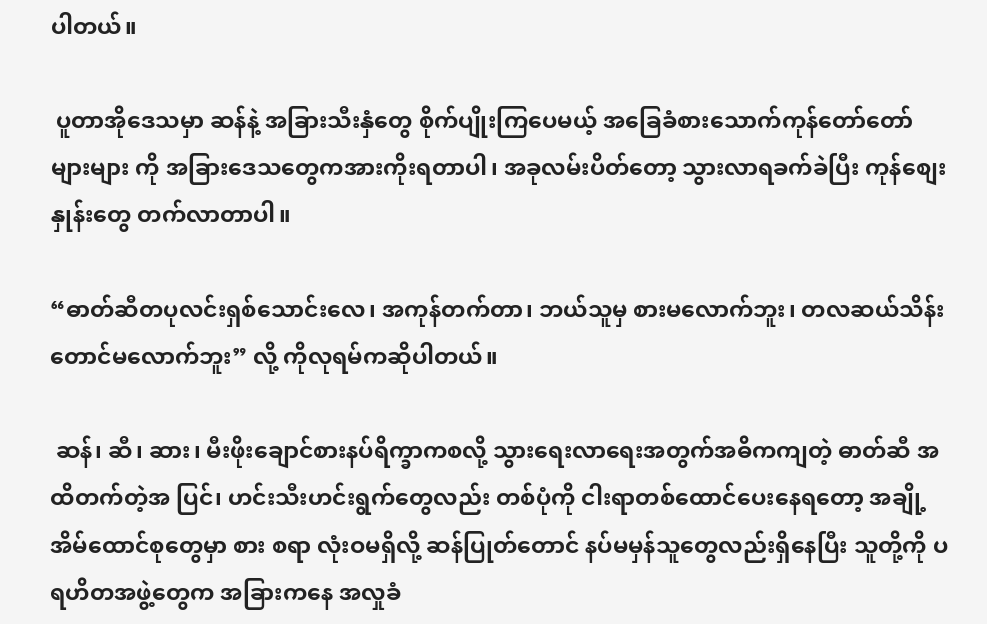ပါတယ်။

 ပူတာအိုဒေသမှာ ဆန်နဲ့ အခြားသီးနှံတွေ စိုက်ပျိုးကြပေမယ့် အခြေခံစားသောက်ကုန်တော်တော်များများ ကို အခြားဒေသတွေကအားကိုးရတာပါ၊ အခုလမ်းပိတ်တော့ သွားလာရခက်ခဲပြီး ကုန်‌စျေးနှုန်းတွေ တက်လာတာပါ။

“ဓာတ်ဆီတပုလင်းရှစ်သောင်းလေ၊ အကုန်တက်တာ၊ ဘယ်သူမှ စားမလောက်ဘူး၊ တလဆယ်သိန်းတောင်မလောက်ဘူး” လို့ ကိုလုရမ်ကဆိုပါတယ်။

 ဆန်၊ ဆီ၊ ဆား၊ မီးဖိုးချောင်စားနပ်ရိက္ခာကစလို့ သွားရေးလာရေးအတွက်အဓိကကျတဲ့ ဓာတ်ဆီ အထိတက်တဲ့အ ပြင်၊ ဟင်းသီးဟင်းရွက်တွေလည်း တစ်ပုံကို ငါးရာတစ်ထောင်ပေးနေရတော့ အချို့အိမ်ထောင်စုတွေမှာ စား စရာ လုံးဝမရှိလို့ ဆန်ပြုတ်တောင် နပ်မမှန်သူတွေလည်းရှိနေပြီး သူတို့ကို ပရဟိတအဖွဲ့တွေက အခြားကနေ အလှုခံ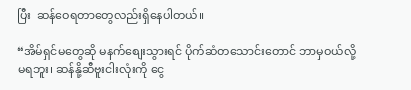ပြီး  ဆန်ဝေရတာတွေလည်းရှိနေပါတယ်။

“အိမ်ရှင်မတွေဆို မနက်စျေးသွားရင် ပိုက်ဆံတသောင်းတောင် ဘာမှဝယ်လို့မရဘူး၊ ဆန်နို့ဆီဗူးငါးလုံးကို ငွေ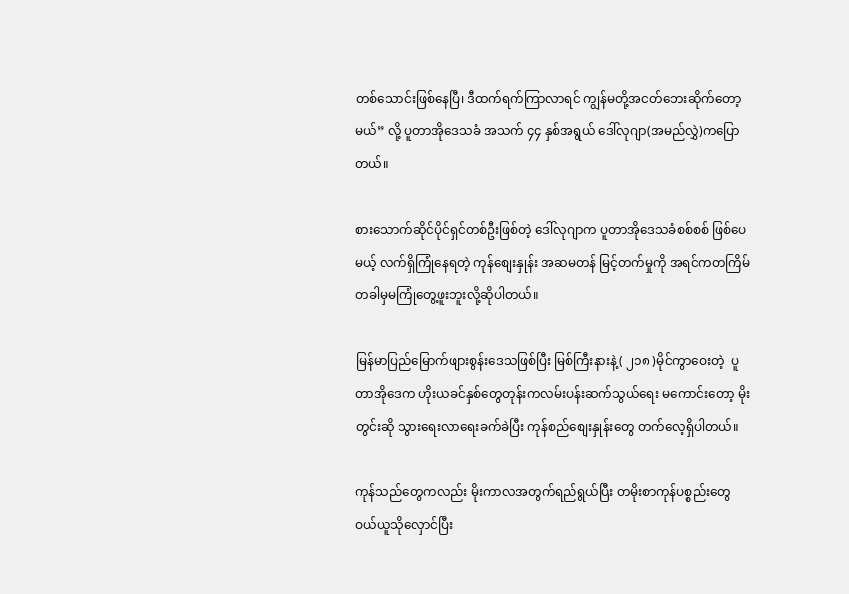တစ်သောင်းဖြစ်နေပြီ၊ ဒီထက်ရက်ကြာလာရင် ကျွန်မတို့အငတ်ဘေးဆိုက်တော့မယ်” လို့ ပူတာအိုဒေသခံ အသက် ၄၄ နှစ်အရွယ် ဒေါ်လုဂျာ(အမည်လွှဲ)ကပြောတယ်။

စားသောက်ဆိုင်ပိုင်ရှင်တစ်ဦးဖြစ်တဲ့ ဒေါ်လုဂျာက ပူတာအိုဒေသခံစစ်စစ် ဖြစ်ပေမယ့် လက်ရှိကြုံနေရတဲ့ ကုန်စျေးနှုန်း အဆမတန် မြင့်တက်မှုကို အရင်ကတကြိမ်တခါမှမကြုံတွေ့ဖူးဘူးလို့ဆိုပါတယ်။

မြန်မာပြည်မြောက်ဖျားစွန်းဒေသဖြစ်ပြီး မြစ်ကြီးနားနဲ့( ၂၁၈ )မိုင်ကွာဝေးတဲ့  ပူတာအိုဒေက ဟိုးယခင်နှစ်တွေတုန်းကလမ်းပန်းဆက်သွယ်ရေး မကောင်းတော့ မိုးတွင်းဆို သွားရေးလာရေးခက်ခဲပြီး ကုန်စည်စျေးနှုန်းတွေ တက်လေ့ရှိပါတယ်။

ကုန်သည်တွေကလည်း မိုးကာလအတွက်ရည်ရွယ်ပြီး တမိုးစာကုန်ပစ္စည်းတွေ ဝယ်ယူသိုလှောင်ပြီး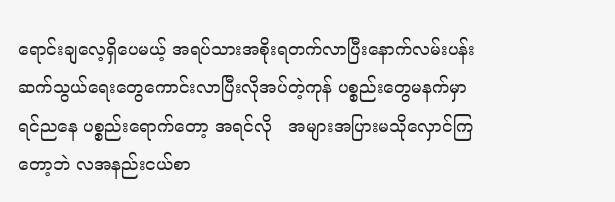ရောင်းချလေ့ရှိပေမယ့် အရပ်သားအစိုးရတက်လာပြီးနောက်လမ်းပန်းဆက်သွယ်ရေးတွေကောင်းလာပြီးလိုအပ်တဲ့ကုန် ပစ္စည်းတွေမနက်မှာရင်ညနေ ပစ္စည်းရောက်တော့ အရင်လို   အများအပြားမသိုလှောင်ကြတော့ဘဲ လအနည်းငယ်စာ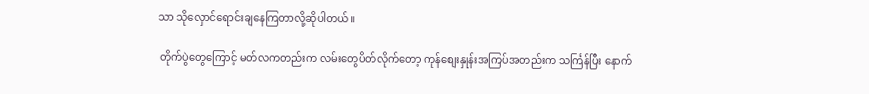သာ သိုလှောင်ရောင်းချနေကြတာလို့ဆိုပါတယ်။

 တိုက်ပွဲတွေကြောင့် မတ်လကတည်းက လမ်းတွေပိတ်လိုက်တော့ ကုန်စျေးနှုန်းအကြပ်အတည်းက သင်္ကြန်ပြီး နောက်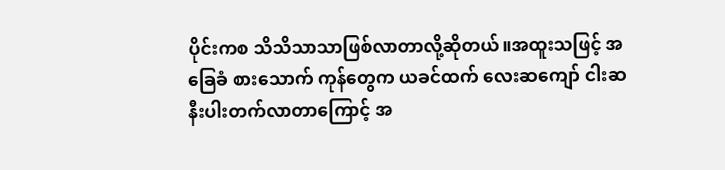ပိုင်းကစ သိသိသာသာဖြစ်လာတာလို့ဆိုတယ်။အထူးသဖြင့် အခြေခံ စားသောက် ကုန်တွေက ယခင်ထက် လေးဆကျော် ငါးဆနီးပါးတက်လာတာကြောင့် အ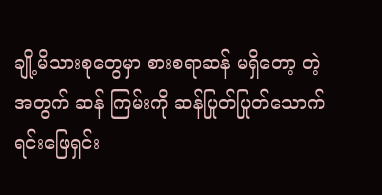ချို့မိသားစုတွေမှာ စားစရာဆန် မရှိတော့ တဲ့အတွက် ဆန် ကြမ်းကို ဆန်ပြုတ်ပြုတ်သောက်ရင်းဖြေရှင်း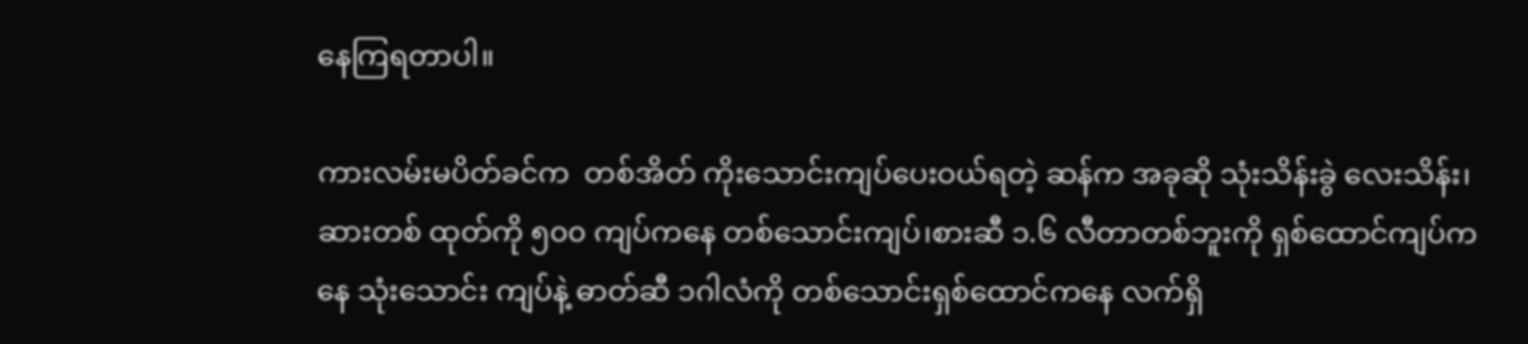နေကြရတာပါ။

ကားလမ်းမပိတ်ခင်က  တစ်အိတ် ကိုးသောင်းကျပ်ပေးဝယ်ရတဲ့ ဆန်က အခုဆို သုံးသိန်းခွဲ လေးသိန်း၊ ဆားတစ် ထုတ်ကို ၅၀၀ ကျပ်ကနေ တစ်သောင်းကျပ်၊စားဆီ ၁.၆ လီတာတစ်ဘူးကို ရှစ်ထောင်ကျပ်ကနေ သုံးသောင်း ကျပ်နဲ့ ဓာတ်ဆီ ၁ဂါလံကို တစ်သောင်းရှစ်ထောင်ကနေ လက်ရှိ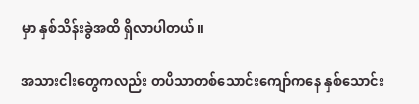မှာ နှစ်သိန်းခွဲအထိ ရှိလာပါတယ်။

အသားငါးတွေကလည်း တပိသာတစ်သောင်းကျော်ကနေ နှစ်သောင်း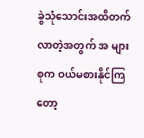ခွဲသုံသောင်းအထိတက်လာတဲ့အတွက် အ များစုက ဝယ်မစားနိုင်ကြတော့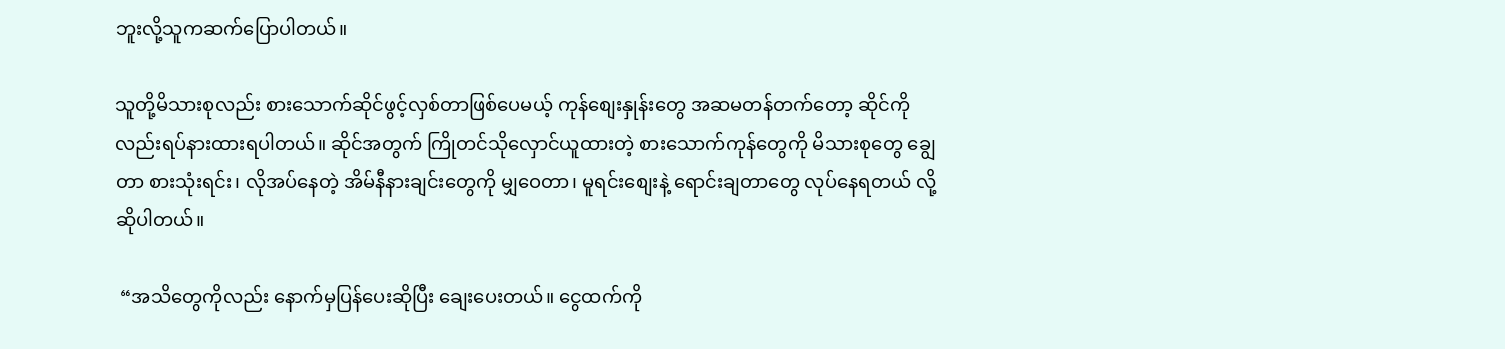ဘူးလို့သူကဆက်ပြောပါတယ်။

သူတို့မိသားစုလည်း စားသောက်ဆိုင်ဖွင့်လှစ်တာဖြစ်ပေမယ့် ကုန်စျေးနှုန်းတွေ အဆမတန်တက်တော့ ဆိုင်ကို လည်းရပ်နားထားရပါတယ်။ ဆိုင်အတွက် ကြိုတင်သိုလှောင်ယူထားတဲ့ စားသောက်ကုန်တွေကို မိသားစုတွေ ချွေတာ စားသုံးရင်း၊ လိုအပ်နေတဲ့ အိမ်နီနားချင်းတွေကို မျှဝေတာ၊ မူရင်းစျေးနဲ့ ‌ရောင်းချတာတွေ လုပ်နေရတယ် လို့ဆိုပါတယ်။

 “အသိတွေကိုလည်း နောက်မှပြန်ပေးဆိုပြီး ချေးပေးတယ်။ ငွေထက်ကို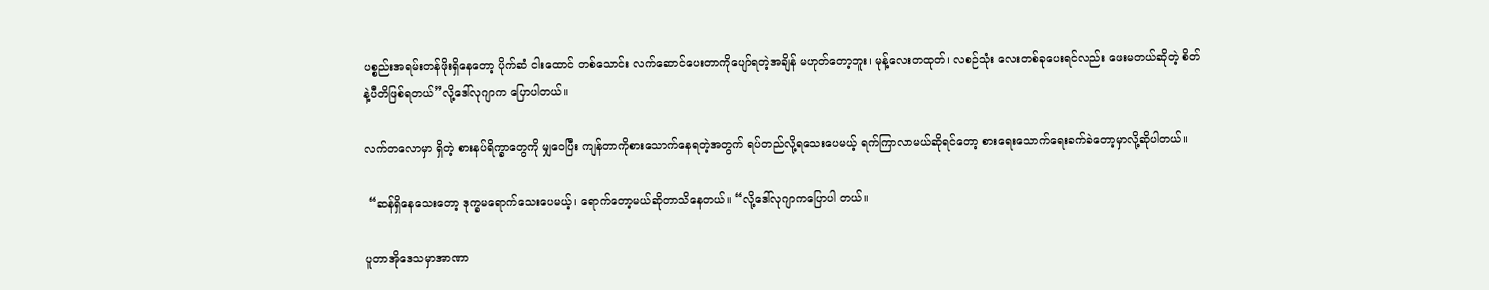ပစ္စည်းအရမ်းတန်ဖိုးရှိနေတော့ ပိုက်ဆံ ငါးထောင် တစ်သောင်း လက်ဆောင်ပေးတာကိုပျော်ရတဲ့အချိန် မဟုတ်တော့ဘူး၊ မုန့်လေးတထုတ်၊ လစဉ်သုံး လေးတစ်ခုပေးရင်လည်း ဖေးမတယ်ဆိုတဲ့ စိတ်နဲ့ပီတိဖြစ်ရတယ်”လို့ဒေါ်လုဂျာက ပြောပါတယ်။

လက်တလောမှာ ရှိတဲ့ စားနပ်ရိက္ခာတွေကို မျှဝေပြီး ကျန်တာကိုစားသောက်နေရတဲ့အတွက် ရပ်တည်လို့ရသေးပေမယ့် ရက်ကြာလာမယ်ဆိုရင်တော့ စားရေးသောက်ရေးခက်ခဲတော့မှာလို့ဆိုပါတယ်။

 “ဆန်ရှိနေသေးတော့ ဒုက္ခမရောက်သေးပေမယ့်၊ ရောက်တော့မယ်ဆိုတာသိနေတယ်။ “လို့ဒေါ်လုဂျာကပြောပါ တယ်။

ပူတာအိုဒေသမှာအာဏာ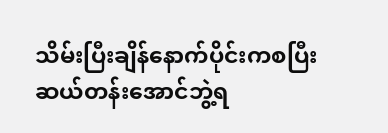သိမ်းပြီးချိန်နောက်ပိုင်းကစပြီး ဆယ်တန်းအောင်ဘွဲ့ရ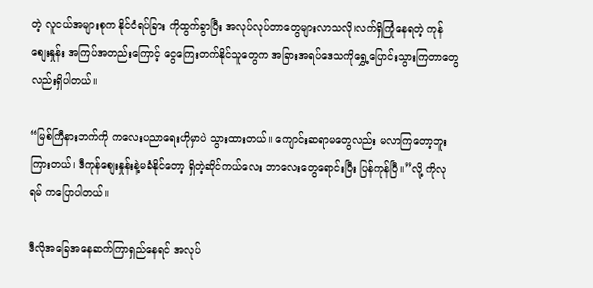တဲ့ လူငယ်အများစုက နိုင်ငံရပ်ခြား ကိုထွက်ခွာပြီး အလုပ်လုပ်တာတွေများလာသလို၊လက်ရှိကြုံနေရတဲ့ ကုန်စျေးနှုန်း အကြပ်အတည်းကြောင့် ငွေကြေးတက်နိုင်သူတွေက အခြားအရပ်ဒေသကိုရွှေ့ပြောင်းသွားကြတာတွေလည်းရှိပါတယ်။

“မြစ်ကြီနားဘက်ကို ကလေးပညာရေးဟိုမှာပဲ သွားထားတယ်။ ကျောင်းဆရာမတွေလည်း မလာကြတော့ဘူး ကြားတယ်၊ ဒီကုန်စျေးနှုန်းနဲ့မခံနိုင်တော့ ရှိတဲ့ဆိုင်ကယ်လေး ဘာလေးတွေရောင်းပြီး ပြန်ကုန်ပြီ။”လို့ ကိုလုရမ် ကပြောပါတယ်။

ဒီလိုအခြေအနေဆက်ကြာရှည်နေရင် အလုပ်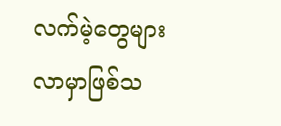လက်မဲ့တွေများလာမှာဖြစ်သ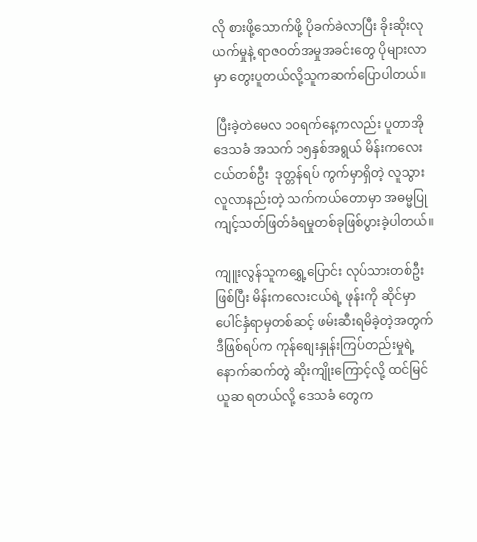လို စားဖို့သောက်ဖို့ ပိုခက်ခဲလာပြီး ခိုးဆိုးလုယက်မှုနဲ့ ရာဇဝတ်အမှုအခင်းတွေ ပိုများလာမှာ တွေးပူတယ်လို့သူကဆက်ပြောပါတယ်။

 ပြီးခဲ့တဲမေလ ၁၀ရက်နေ့ကလည်း ပူတာအိုဒေသခံ အသက် ၁၅နှစ်အရွယ် မိန်းကလေးငယ်တစ်ဦး  ဒုတ္တန်ရပ် ကွက်မှာရှိတဲ့ လူသွားလူလာနည်းတဲ့ သက်ကယ်တောမှာ အဓမ္မပြုကျင့်သတ်ဖြတ်ခံရမှုတစ်ခုဖြစ်ပွားခဲ့ပါတယ်။

ကျူးလွန်သူကရွှေ့ပြောင်း လုပ်သားတစ်ဦးဖြစ်ပြီး မိန်းကလေးငယ်ရဲ့ ဖုန်းကို ဆိုင်မှာ ပေါင်နှံရာမှတစ်ဆင့် ဖမ်းဆီးရမိခဲ့တဲ့အတွက် ဒီဖြစ်ရပ်က ကုန်စျေးနှုန်းကြပ်တည်းမှုရဲ့ နောက်ဆက်တွဲ ဆိုးကျိုးကြောင့်လို့ ထင်မြင် ယူဆ ရတယ်လို့ ဒေသခံ တွေက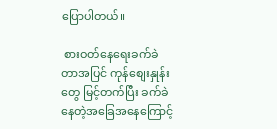ပြောပါတယ်။

 စားဝတ်နေရေးခက်ခဲတာအပြင် ကုန်စျေးနှုန်းတွေ မြင့်တက်ပြီး ခက်ခဲနေတဲ့အခြေအနေကြောင့်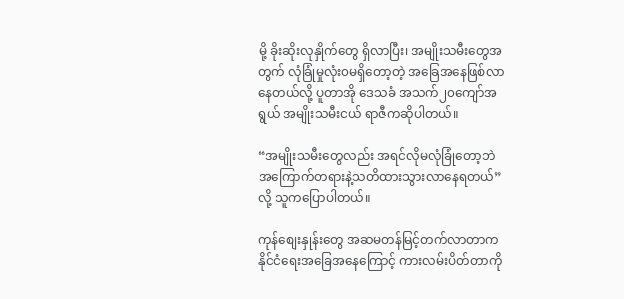မို့ ခိုးဆိုးလုနှိုက်တွေ ရှိလာပြီး၊ အမျိုးသမီးတွေအတွက် လုံခြုံမှုလုံး၀မရှိတော့တဲ့ အခြေအနေဖြစ်လာနေတယ်လို့ ပူတာအို ဒေသခံ အသက်၂၀ကျော်အရွယ် အမျိုးသမီးငယ် ရာဇီကဆိုပါတယ်။

“အမျိုးသမီးတွေလည်း အရင်လိုမလုံခြုံတော့ဘဲ အကြောက်တရားနဲ့သတိထားသွားလာနေရတယ်”လို့ သူကပြောပါတယ်။

ကုန်စျေးနှုန်းတွေ အဆမတန်မြင့်တက်လာတာက နိုင်ငံရေးအခြေအနေကြောင့် ကားလမ်းပိတ်တာကို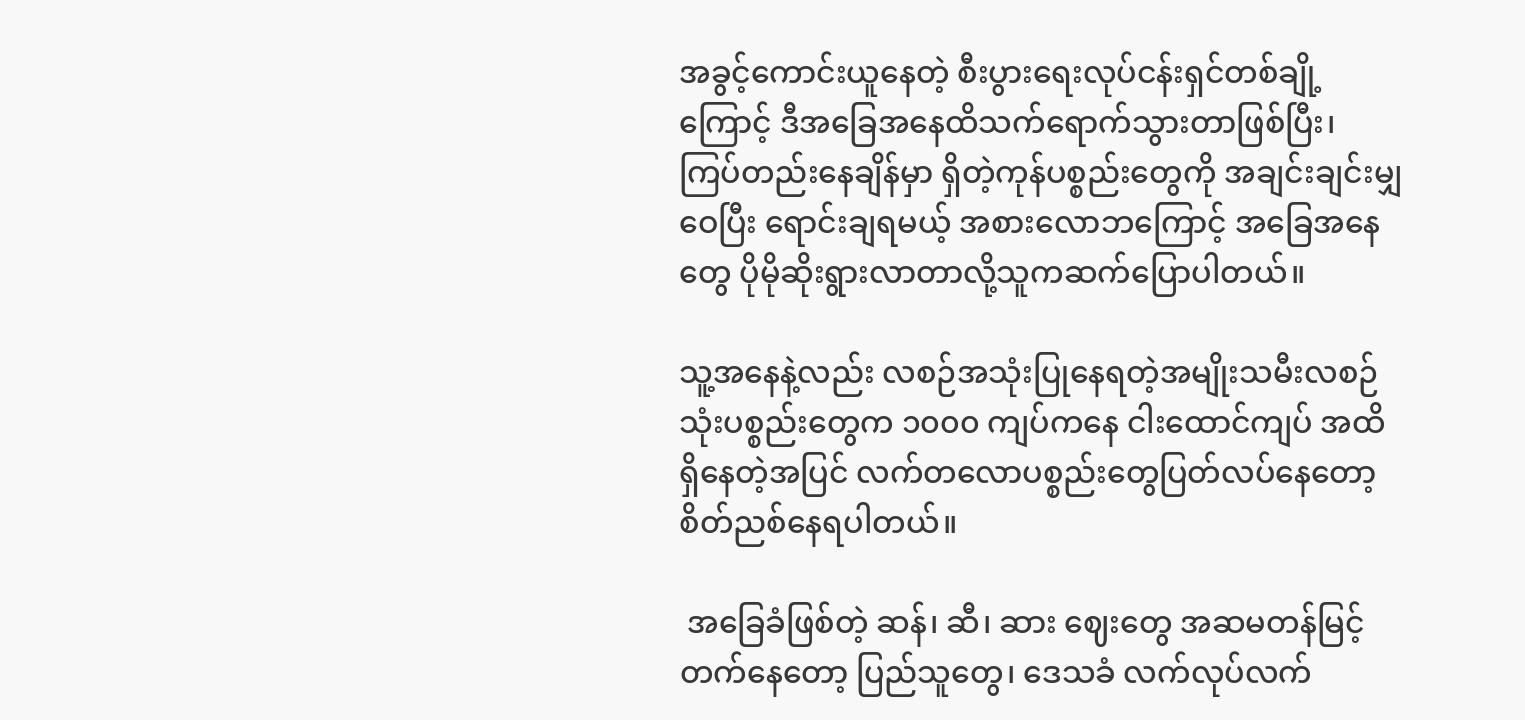အခွင့်ကောင်းယူနေတဲ့ စီးပွားရေးလုပ်ငန်းရှင်တစ်ချို့ကြောင့် ဒီအခြေအနေထိသက်ရောက်သွားတာဖြစ်ပြီး၊ ကြပ်တည်းနေချိန်မှာ ရှိတဲ့ကုန်ပစ္စည်းတွေကို အချင်းချင်းမျှဝေပြီး ရောင်းချရမယ့် အစားလောဘကြောင့် အခြေအနေတွေ ပိုမိုဆိုးရွားလာတာလို့သူကဆက်ပြောပါတယ်။

သူ့အနေနဲ့လည်း လစဉ်အသုံးပြုနေရတဲ့အမျိုးသမီးလစဉ်သုံးပစ္စည်းတွေက ၁၀၀၀ ကျပ်ကနေ ငါးထောင်ကျပ် အထိရှိနေတဲ့အပြင် လက်တလောပစ္စည်းတွေပြတ်လပ်နေတော့ စိတ်ညစ်နေရပါတယ်။

 အခြေခံဖြစ်တဲ့ ဆန်၊ ဆီ၊ ဆား ဈေးတွေ အဆမတန်မြင့်တက်နေတော့ ပြည်သူတွေ၊ ဒေသခံ လက်လုပ်လက်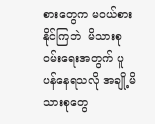စားတွေက မဝယ်စားနိုင်ကြဘဲ  မိသားစု၀မ်းရေးအတွက် ပူပန်နေရသလို အချို့မိသားစုတွေ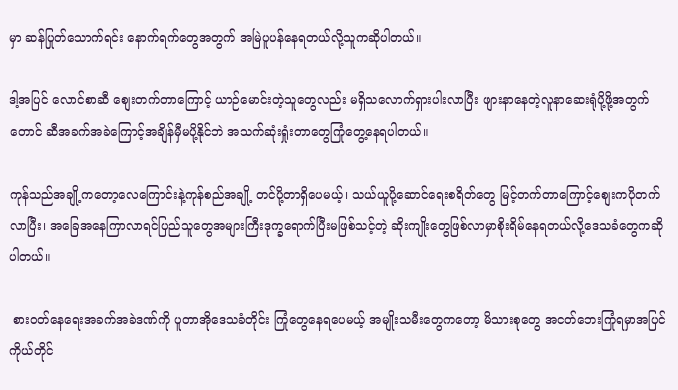မှာ ဆန်ပြုတ်သောက်ရင်း နောက်ရက်တွေအတွက် အမြဲပူပန်နေရတယ်လို့သူကဆိုပါတယ်။

ဒါ့အပြင် လောင်စာဆီ စျေးတက်တာကြောင့် ယာဉ်မောင်းတဲ့သူတွေလည်း မရှိသလောက်ရှားပါးလာပြီး ဖျားနာနေတဲ့လူနာဆေးရုံပို့ဖို့အတွက်တောင် ဆီအခက်အခဲကြောင့်အချိန်မှီမပို့နိုင်ဘဲ အသက်ဆုံးရှုံးတာတွေကြုံတွေ့နေရပါတယ်။

ကုန်သည်အချို့ကတော့လေကြောင်းနဲ့ကုန်စည်အချို့ တင်ပို့တာရှိပေမယ့်၊ သယ်ယူပို့ဆောင်ရေးစရိတ်တွေ မြင့်တက်တာကြောင့်စျေးကပိုတက်လာပြီး၊ အခြေအနေကြာလာရင်ပြည်သူတွေအများကြီးဒုက္ခရောက်ပြီးမဖြစ်သင့်တဲ့ ဆိုးကျိုးတွေဖြစ်လာမှာစိုးရိမ်နေရတယ်လို့ဒေသခံတွေကဆိုပါတယ်။

 စားဝတ်နေရေးအခက်အခဲဒဏ်ကို ပူတာအိုဒေသခံတိုင်း ကြုံတွေနေရပေမယ့် အမျိုးသမီးတွေကတော့ မိသားစုတွေ အငတ်ဘေးကြုံရမှာအပြင် ကိုယ်တိုင်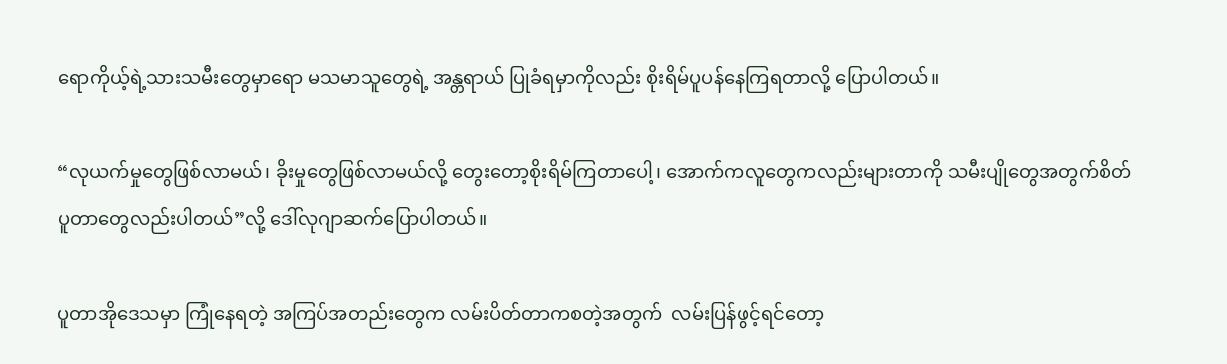ရောကိုယ့်ရဲ့သားသမီးတွေမှာရော မသမာသူတွေရဲ့ အန္တရာယ် ပြုခံရမှာကိုလည်း စိုးရိမ်ပူပန်နေကြရတာလို့ ပြောပါတယ်။

“လုယက်မှုတွေဖြစ်လာမယ်၊ ခိုးမှုတွေဖြစ်လာမယ်လို့ တွေးတော့စိုးရိမ်ကြတာပေါ့၊ အောက်ကလူတွေကလည်းများတာကို သမီးပျိုတွေအတွက်စိတ်ပူတာတွေလည်းပါတယ်”လို့ ဒေါ်လုဂျာဆက်ပြောပါတယ်။

ပူတာအိုဒေသမှာ ကြုံနေရတဲ့ အကြပ်အတည်းတွေက လမ်းပိတ်တာကစတဲ့အတွက်  လမ်းပြန်ဖွင့်ရင်တော့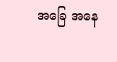အခြေ အနေ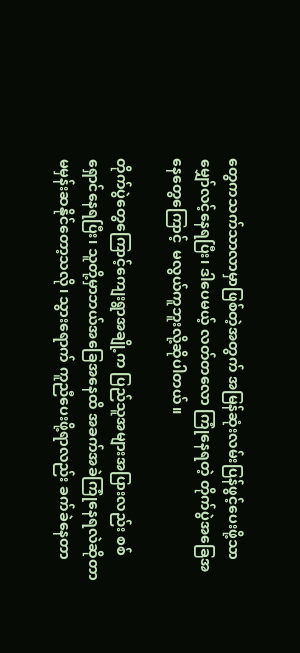တွေကသက်သာလာမှာဖြစ်တဲ့အတွက် အမြန်ဆုံးလမ်းပြန်ဖွင့်ပေးဖို့သာ မျှော်လင့်နေရပြီး၊ ဒါပေမယ့် လတ်တလော ကြုံနေရတဲ့ တိုက်ပွဲအခြေအနေတွေကြောင့်  မလွယ်ကူဘူးလို့ဆိုပါတယ်။

တိုက်ပွဲတွေကြောင့်ကျေးရွာအချို့က ပြည်သူအများအပြားလည်း စစ်ရှောင်နေရပြီး၊ သူတို့မှာဘယ်အခြေအနေထိ အခက်အခဲကြုံနေရလဲဆိုတာမမှန်းဆနိုင်တော့သလို၊ သွားရောက် ကူညီပေးဖို့ရာလည်း ခက်ခဲနေတာ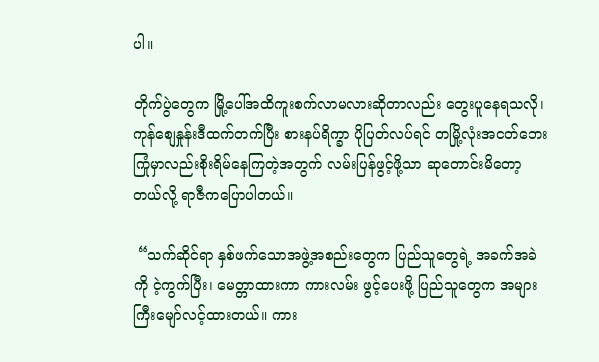ပါ။

တိုက်ပွဲတွေက မြို့ပေါ်အထိကူးစက်လာမလားဆိုတာလည်း တွေးပူနေရသလို၊ ကုန်စျေနှုန်းဒီထက်တက်ပြီး စားနပ်ရိက္ခာ ပိုပြတ်လပ်ရင် တမြို့လုံးအငတ်ဘေးကြုံမှာလည်းစိုးရိမ်နေကြတဲ့အတွက် လမ်းပြန်ဖွင့်ဖို့သာ ဆုတောင်းမိတော့တယ်လို့ ရာဇီကပြောပါတယ်။

 “သက်ဆိုင်ရာ နှစ်ဖက်သောအဖွဲ့အစည်းတွေက ပြည်သူတွေရဲ့ အခက်အခဲကို ငဲ့ကွက်ပြီး၊ မေတ္တာထားကာ ကားလမ်း ဖွင့်‌ပေးဖို့ ပြည်သူတွေက အများကြီးမျော်လင့်ထားတယ်။ ကား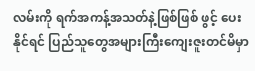လမ်းကို ရက်အကန့်အသတ်နဲ့ဖြစ်ဖြစ် ဖွင့် ပေး နိုင်ရင် ပြည်သူတွေအများကြီးကျေးဇူးတင်မိမှာ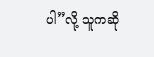ပါ”လို့ သူကဆို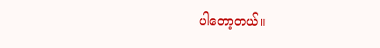ပါတော့တယ်။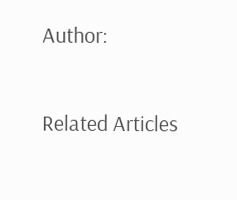Author:

Related Articles